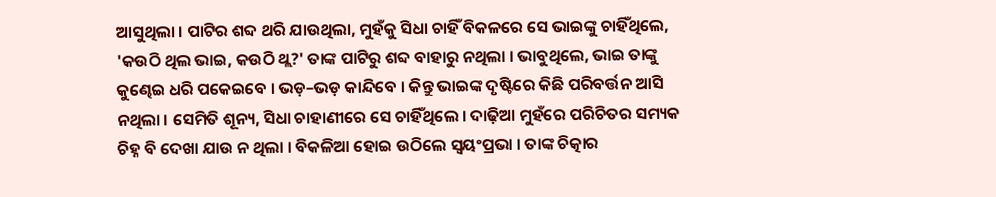ଆସୁଥିଲା । ପାଟିର ଶବ୍ଦ ଥରି ଯାଉଥିଲା, ମୁହଁକୁ ସିଧା ଚାହିଁ ବିକଳରେ ସେ ଭାଇଙ୍କୁ ଚାହିଁଥିଲେ, 'କଉଠି ଥିଲ ଭାଇ, କଉଠି ଥ୍ଲ?' ତାଙ୍କ ପାଟିରୁ ଶବ୍ଦ ବାହାରୁ ନଥିଲା । ଭାବୁଥିଲେ, ଭାଇ ତାଙ୍କୁ କୁଣ୍ଢେଇ ଧରି ପକେଇବେ । ଭଡ଼–ଭଡ଼ କାନ୍ଦିବେ । କିନ୍ତୁ ଭାଇଙ୍କ ଦୃଷ୍ଟିରେ କିଛି ପରିବର୍ତ୍ତନ ଆସି ନଥିଲା । ସେମିତି ଶୂନ୍ୟ, ସିଧା ଚାହାଣୀରେ ସେ ଚାହିଁଥିଲେ । ଦାଢ଼ିଆ ମୁହଁରେ ପରିଚିତର ସମ୍ୟକ ଚିହ୍ନ ବି ଦେଖା ଯାଉ ନ ଥିଲା । ବିକଳିଆ ହୋଇ ଉଠିଲେ ସ୍ବୟଂପ୍ରଭା । ତାଙ୍କ ଚିତ୍କାର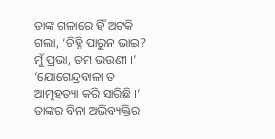ତାଙ୍କ ଗଳାରେ ହିଁ ଅଟକି ଗଲା, ‘ଚିହ୍ନି ପାରୁନ ଭାଇ? ମୁଁ ପ୍ରଭା, ତମ ଭଉଣୀ ।’ ‘ଯୋଗେନ୍ଦ୍ରବାଳା ତ ଆତ୍ମହତ୍ୟା କରି ସାରିଛି ।’ ତାଙ୍କର ବିନା ଅଭିବ୍ୟକ୍ତିର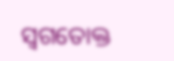ସ୍ଵଗତୋକ୍ତ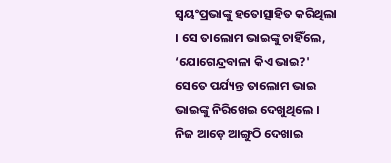ସ୍ବୟଂପ୍ରଭାଙ୍କୁ ହତୋତ୍ସାହିତ କରିଥିଲା । ସେ ତାଲୋମ ଭାଇଙ୍କୁ ଚାହିଁଲେ, ‘ଯୋଗେନ୍ଦ୍ରବାଳା କିଏ ଭାଇ?' ସେତେ ପର୍ଯ୍ୟନ୍ତ ତାଲୋମ ଭାଇ ଭାଇଙ୍କୁ ନିରିଖେଇ ଦେଖୁଥିଲେ । ନିଜ ଆଡ଼େ ଆଙ୍ଗୁଠି ଦେଖାଇ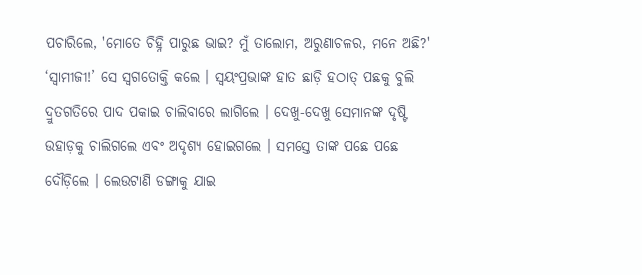ପଚାରିଲେ, 'ମୋତେ ଚିହ୍ନି ପାରୁଛ ଭାଇ? ମୁଁ ତାଲୋମ, ଅରୁଣାଚଳର, ମନେ ଅଛି?' ‘ସ୍ବାମୀଜୀ!’ ସେ ସ୍ବଗତୋକ୍ତି କଲେ । ସ୍ବୟଂପ୍ରଭାଙ୍କ ହାତ ଛାଡ଼ି ହଠାତ୍ ପଛକୁ ବୁଲି ଦ୍ରୁତଗତିରେ ପାଦ ପକାଇ ଚାଲିବାରେ ଲାଗିଲେ । ଦେଖୁ-ଦେଖୁ ସେମାନଙ୍କ ଦୃଷ୍ଟି ଉହାଡ଼କୁ ଚାଲିଗଲେ ଏବଂ ଅଦୃଶ୍ୟ ହୋଇଗଲେ । ସମସ୍ତେ ତାଙ୍କ ପଛେ ପଛେ ଦୌଡ଼ିଲେ । ଲେଉଟାଣି ଡଙ୍ଗାକୁ ଯାଇ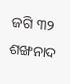ଜଗି ୩୨ ଶଙ୍ଖନାଦ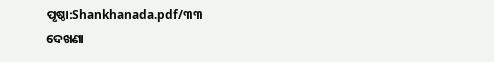ପୃଷ୍ଠା:Shankhanada.pdf/୩୩
ଦେଖଣା